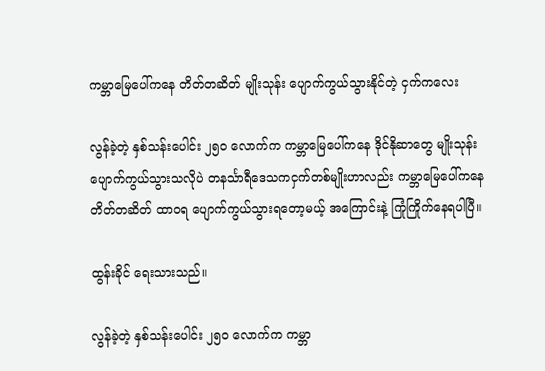ကမ္ဘာမြေပေါ်ကနေ တိတ်တဆိတ် မျိုးသုန်း ပျောက်ကွယ်သွားနိုင်တဲ့ ငှက်ကလေး

လွန်ခဲ့တဲ့ နှစ်သန်းပေါင်း ၂၅၀ လောက်က ကမ္ဘာမြေပေါ်ကနေ ဒိုင်နိုဆာတွေ မျိုးသုန်း ပျောက်ကွယ်သွားသလိုပဲ တနင်္သာရီဒေသကငှက်တစ်မျိုးဟာလည်း ကမ္ဘာမြေပေါ်ကနေ တိတ်တဆိတ် ထာဝရ ပျောက်ကွယ်သွားရတော့မယ့် အကြောင်းနဲ့ ကြုံကြိုက်နေရပါပြီ။

ထွန်းခိုင် ရေးသားသည်။

လွန်ခဲ့တဲ့ နှစ်သန်းပေါင်း ၂၅၀ လောက်က ကမ္ဘာ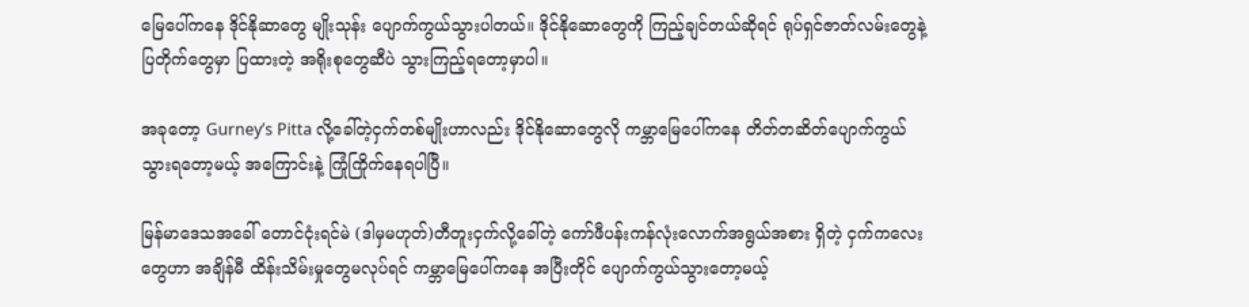မြေပေါ်ကနေ ဒိုင်နိုဆာတွေ မျိုးသုန်း ပျောက်ကွယ်သွားပါတယ်။ ဒိုင်နိုဆောတွေကို ကြည့်ချင်တယ်ဆိုရင် ရုပ်ရှင်ဇာတ်လမ်းတွေနဲ့ ပြတိုက်တွေမှာ ပြထားတဲ့ အရိုးစုတွေဆီပဲ သွားကြည့်ရတော့မှာပါ။

အခုတော့ Gurney’s Pitta လို့ခေါ်တဲ့ငှက်တစ်မျိုးဟာလည်း ဒိုင်နိုဆောတွေလို ကမ္ဘာမြေပေါ်ကနေ တိတ်တဆိတ်ပျောက်ကွယ်သွားရတော့မယ့် အကြောင်းနဲ့ ကြုံကြိုက်နေရပါပြီ။

မြန်မာဒေသအခေါ် တောင်ငုံးရင်မဲ (ဒါမှမဟုတ်)တီတူးငှက်လို့ခေါ်တဲ့ ကော်ဖီပန်းကန်လုံးလောက်အရွယ်အစား ရှိတဲ့ ငှက်ကလေးတွေဟာ အချိန်မီ ထိန်းသိမ်းမှုတွေမလုပ်ရင် ကမ္ဘာမြေပေါ်ကနေ အပြီးတိုင် ပျောက်ကွယ်သွားတော့မယ့်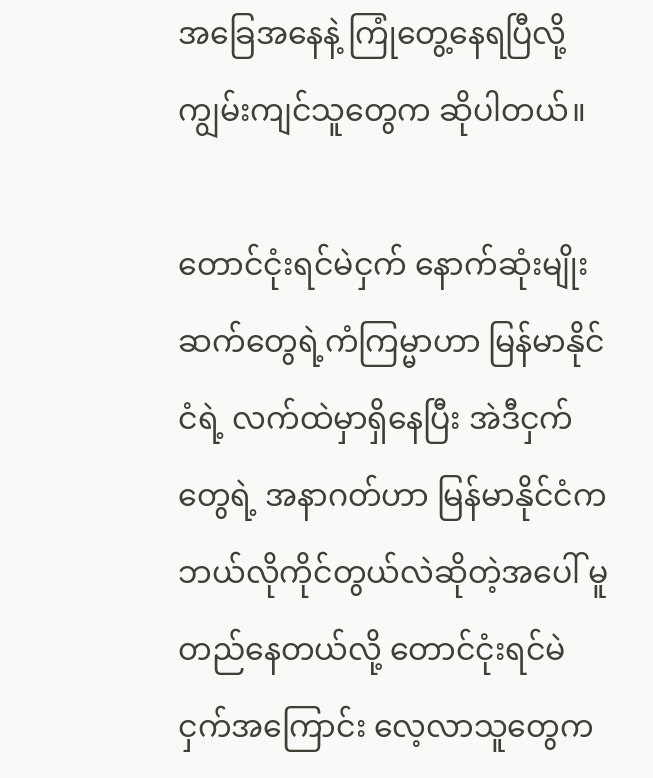အခြေအနေနဲ့ ကြုံတွေ့နေရပြီလို့ ကျွမ်းကျင်သူတွေက ဆိုပါတယ်။

တောင်ငုံးရင်မဲငှက် နောက်ဆုံးမျိုးဆက်တွေရဲ့ကံကြမ္မာဟာ မြန်မာနိုင်ငံရဲ့ လက်ထဲမှာရှိနေပြီး အဲဒီငှက်တွေရဲ့ အနာဂတ်ဟာ မြန်မာနိုင်ငံက ဘယ်လိုကိုင်တွယ်လဲဆိုတဲ့အပေါ် မူတည်နေတယ်လို့ တောင်ငုံးရင်မဲငှက်အကြောင်း လေ့လာသူတွေက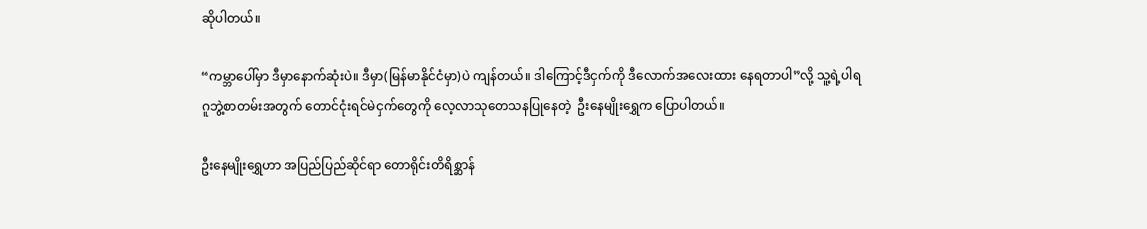ဆိုပါတယ်။

“ကမ္ဘာပေါ်မှာ ဒီမှာနောက်ဆုံးပဲ။ ဒီမှာ(မြန်မာနိုင်ငံမှာ)ပဲ ကျန်တယ်။ ဒါကြောင့်ဒီငှက်ကို ဒီလောက်အလေးထား နေရတာပါ”လို့ သူ့ရဲ့ပါရဂူဘွဲ့စာတမ်းအတွက် တောင်ငုံးရင်မဲငှက်တွေကို လေ့လာသုတေသနပြုနေတဲ့  ဦးနေမျိုးရွှေက ပြောပါတယ်။

ဦးနေမျိုးရွှေဟာ အပြည်ပြည်ဆိုင်ရာ တောရိုင်းတိရိစ္ဆာန်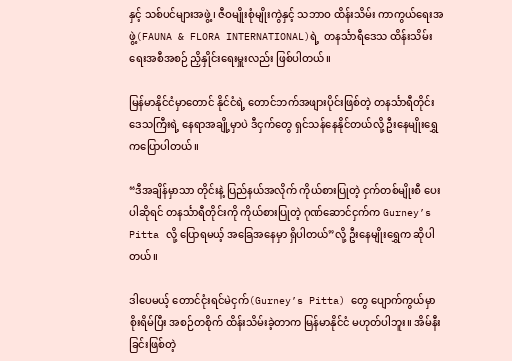နှင့် သစ်ပင်များအဖွဲ့၊ ဇီဝမျိုးစုံမျိုးကွဲနှင့် သဘာဝ ထိန်းသိမ်း ကာကွယ်ရေးအဖွဲ့(FAUNA & FLORA INTERNATIONAL)ရဲ့  တနင်္သာရီဒေသ ထိန်းသိမ်းရေးအစီအစဉ် ညှိနှိုင်းရေးမှူးလည်း ဖြစ်ပါတယ်။

မြန်မာနိုင်ငံမှာတောင် နိုင်ငံရဲ့ တောင်ဘက်အဖျားပိုင်းဖြစ်တဲ့ တနင်္သာရီတိုင်းဒေသကြီးရဲ့ နေရာအချို့မှာပဲ ဒီငှက်တွေ ရှင်သန်နေနိုင်တယ်လို့ ဦးနေမျိုးရွှေကပြောပါတယ်။

“ဒီအချိန်မှာသာ တိုင်းနဲ့ ပြည်နယ်အလိုက် ကိုယ်စားပြုတဲ့ ငှက်တစ်မျိုးစီ ပေးပါဆိုရင် တနင်္သာရီတိုင်းကို ကိုယ်စားပြုတဲ့ ဂုဏ်ဆောင်ငှက်က Gurney’s Pitta လို့ ပြောရမယ့် အခြေအနေမှာ ရှိပါတယ်”လို့ ဦးနေမျိုးရွှေက ဆိုပါတယ်။

ဒါပေမယ့် တောင်ငုံးရင်မဲငှက်(Gurney’s Pitta) တွေ ပျောက်ကွယ်မှာ စိုးရိမ်ပြီး အစဉ်တစိုက် ထိန်းသိမ်းခဲ့တာက မြန်မာနိုင်ငံ မဟုတ်ပါဘူး။ အိမ်နီးခြင်းဖြစ်တဲ့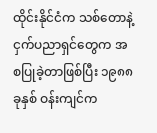ထိုင်းနိုင်ငံက သစ်တောနဲ့ ငှက်ပညာရှင်တွေက အစပြုခဲ့တာဖြစ်ပြီး ၁၉၈၈ ခုနှစ် ဝန်းကျင်က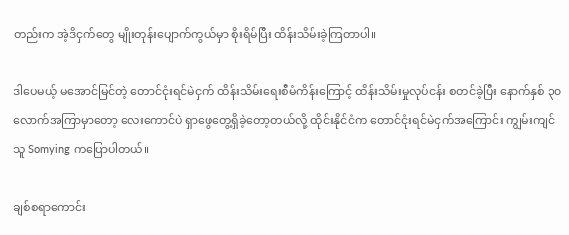တည်းက အဲ့ဒိငှက်တွေ မျိုးတုန်းပျောက်ကွယ်မှာ စိုးရိမ်ပြီး ထိန်းသိမ်းခဲ့ကြတာပါ။

ဒါပေမယ့် မအောင်မြင်တဲ့ တောင်ငုံးရင်မဲငှက် ထိန်းသိမ်းရေးစီမံကိန်းကြောင့် ထိန်းသိမ်းမှုလုပ်ငန်း စတင်ခဲ့ပြီး နောက်နှစ် ၃၀ လောက်အကြာမှာတော့ လေးကောင်ပဲ ရှာဖွေတွေ့ရှိခဲ့တော့တယ်လို့ ထိုင်းနိုင်ငံက တောင်ငုံးရင်မဲငှက်အကြောင်း ကျွမ်းကျင်သူ Somying ကပြောပါတယ်။

ချစ်စရာကောင်း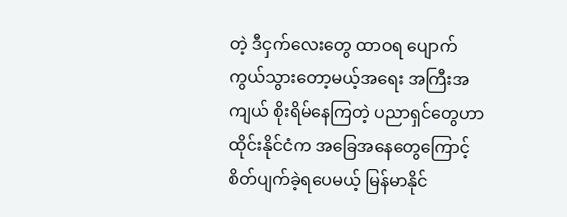တဲ့ ဒီငှက်လေးတွေ ထာဝရ ပျောက်ကွယ်သွားတော့မယ့်အရေး အကြီးအကျယ် စိုးရိမ်နေကြတဲ့ ပညာရှင်တွေဟာ ထိုင်းနိုင်ငံက အခြေအနေတွေကြောင့် စိတ်ပျက်ခဲ့ရပေမယ့် မြန်မာနိုင်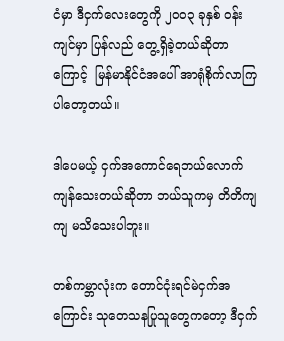ငံမှာ ဒီငှက်လေးတွေကို ၂၀၀၃ ခုနှစ် ဝန်းကျင်မှာ ပြန်လည် တွေ့ရှိခဲ့တယ်ဆိုတာကြောင့်  မြန်မာနိုင်ငံအပေါ် အာရုံစိုက်လာကြပါတော့တယ်။

ဒါပေမယ့် ငှက်အကောင်ရေဘယ်လောက် ကျန်သေးတယ်ဆိုတာ ဘယ်သူကမှ တိတိကျကျ မသိသေးပါဘူး။

တစ်ကမ္ဘာလုံးက တောင်ငုံးရင်မဲငှက်အကြောင်း သုတေသနပြုသူတွေကတော့ ဒီငှက်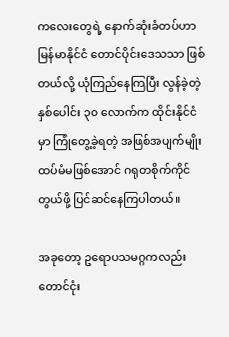ကလေးတွေရဲ့ နောက်ဆုံးခံတပ်ဟာ မြန်မာနိုင်ငံ တောင်ပိုင်းဒေသသာ ဖြစ်တယ်လို့ ယုံကြည်နေကြပြီး လွန်ခဲ့တဲ့ နှစ်ပေါင်း ၃၀ လောက်က ထိုင်းနိုင်ငံမှာ ကြုံတွေ့ခဲ့ရတဲ့ အဖြစ်အပျက်မျိုး ထပ်မံမဖြစ်အောင် ဂရုတစိုက်ကိုင်တွယ်ဖို့ ပြင်ဆင်နေကြပါတယ်။

အခုတော့ ဥရောပသမဂ္ဂကလည်း တောင်ငုံး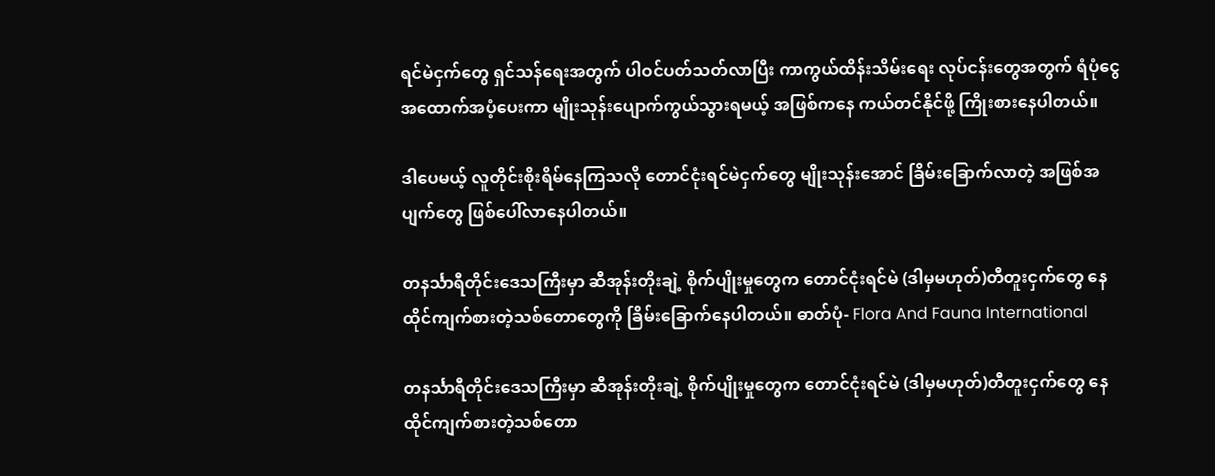ရင်မဲငှက်တွေ ရှင်သန်ရေးအတွက် ပါဝင်ပတ်သတ်လာပြီး ကာကွယ်ထိန်းသိမ်းရေး လုပ်ငန်းတွေအတွက် ရံပုံငွေအထောက်အပံ့ပေးကာ မျိုးသုန်းပျောက်ကွယ်သွားရမယ့် အဖြစ်ကနေ ကယ်တင်နိုင်ဖို့ ကြိုးစားနေပါတယ်။

ဒါပေမယ့် လူတိုင်းစိုးရိမ်နေကြသလို တောင်ငုံးရင်မဲငှက်တွေ မျိုးသုန်းအောင် ခြိမ်းခြောက်လာတဲ့ အဖြစ်အပျက်တွေ ဖြစ်ပေါ်လာနေပါတယ်။

တနင်္သာရီတိုင်းဒေသကြီးမှာ ဆီအုန်းတိုးချဲ့ စိုက်ပျိုးမှုတွေက တောင်ငုံးရင်မဲ (ဒါမှမဟုတ်)တီတူးငှက်တွေ နေထိုင်ကျက်စားတဲ့သစ်တောတွေကို ခြိမ်းခြောက်နေပါတယ်။ ဓာတ်ပုံ- Flora And Fauna International

တနင်္သာရီတိုင်းဒေသကြီးမှာ ဆီအုန်းတိုးချဲ့ စိုက်ပျိုးမှုတွေက တောင်ငုံးရင်မဲ (ဒါမှမဟုတ်)တီတူးငှက်တွေ နေထိုင်ကျက်စားတဲ့သစ်တော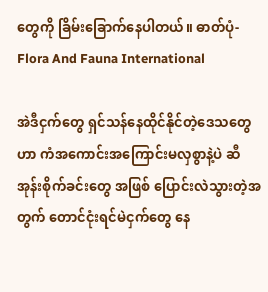တွေကို ခြိမ်းခြောက်နေပါတယ်။ ဓာတ်ပုံ- Flora And Fauna International

အဲဒီငှက်တွေ ရှင်သန်နေထိုင်နိုင်တဲ့ဒေသတွေဟာ ကံအကောင်းအကြောင်းမလှစွာနဲ့ပဲ ဆီအုန်းစိုက်ခင်းတွေ အဖြစ် ပြောင်းလဲသွားတဲ့အတွက် တောင်ငုံးရင်မဲငှက်တွေ နေ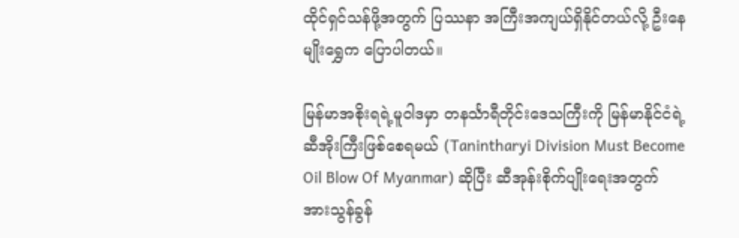ထိုင်ရှင်သန်ဖို့အတွက် ပြဿနာ အကြီးအကျယ်ရှိနိုင်တယ်လို့ ဦးနေမျိုးရွှေက ပြောပါတယ်။

မြန်မာအစိုးရရဲ့မူဝါဒမှာ တနင်္သာရီတိုင်းဒေသကြီးကို မြန်မာနိုင်ငံရဲ့ ဆီအိုးကြီးဖြစ်စေရမယ် (Tanintharyi Division Must Become Oil Blow Of Myanmar) ဆိုပြီး ဆီအုန်းစိုက်ပျိုးရေးအတွက် အားသွန်ခွန်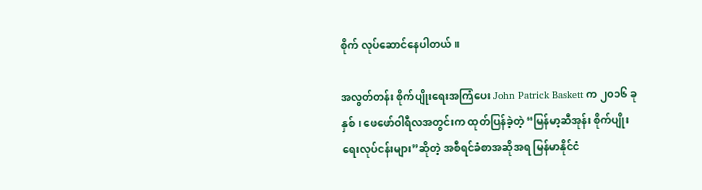စိုက် လုပ်ဆောင်နေပါတယ်။

အလွတ်တန်း စိုက်ပျိုးရေးအကြံပေး John Patrick Baskett က ၂၀၁၆ ခုနှစ်၊ ဖေဖော်ဝါရီလအတွင်းက ထုတ်ပြန်ခဲ့တဲ့ “မြန်မာ့ဆီအုန်း စိုက်ပျိုးရေးလုပ်ငန်းများ”ဆိုတဲ့ အစီရင်ခံစာအဆိုအရ မြန်မာနိုင်ငံ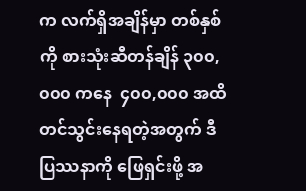က လက်ရှိအချိန်မှာ တစ်နှစ်ကို စားသုံးဆီတန်ချိန် ၃၀၀,၀၀၀ ကနေ  ၄၀၀,၀၀၀ အထိ တင်သွင်းနေရတဲ့အတွက် ဒီပြဿနာကို ဖြေရှင်းဖို့ အ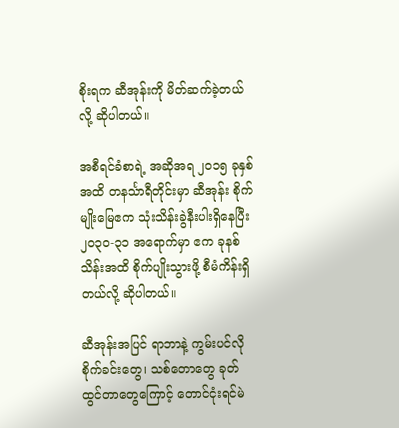စိုးရက ဆီအုန်းကို မိတ်ဆက်ခဲ့တယ်လို့ ဆိုပါတယ်။

အစီရင်ခံစာရဲ့ အဆိုအရ ၂၀၁၅ ခုနှစ်အထိ တနင်္သာရီတိုင်းမှာ ဆီအုန်း စိုက်မျိုးမြေဧက သုံးသိန်းခွဲနီးပါးရှိနေပြီး ၂၀၃၀-၃၁ အရောက်မှာ ဧက ခုနစ်သိန်းအထိ စိုက်ပျိုးသွားဖို့ စီမံကိန်းရှိတယ်လို့ ဆိုပါတယ်။

ဆီအုန်းအပြင် ရာဘာနဲ့ ကွမ်းပင်လို စိုက်ခင်းတွေ၊ သစ်တောတွေ ခုတ်ထွင်တာတွေကြောင့် တောင်ငုံးရင်မဲ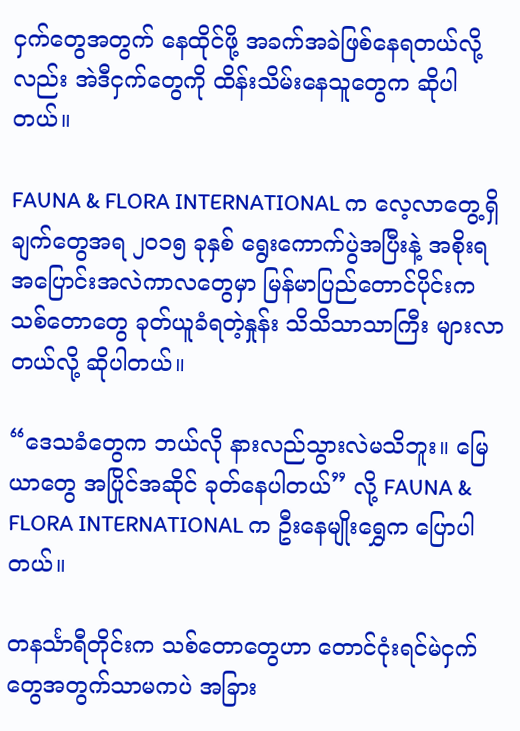ငှက်တွေအတွက် နေထိုင်ဖို့ အခက်အခဲဖြစ်နေရတယ်လို့လည်း အဲဒီငှက်တွေကို ထိန်းသိမ်းနေသူတွေက ဆိုပါတယ်။

FAUNA & FLORA INTERNATIONAL က လေ့လာတွေ့ရှိချက်တွေအရ ၂၀၁၅ ခုနှစ် ရွေးကောက်ပွဲအပြီးနဲ့ အစိုးရ အပြောင်းအလဲကာလတွေမှာ မြန်မာပြည်တောင်ပိုင်းက သစ်တောတွေ ခုတ်ယူခံရတဲ့နှုန်း သိသိသာသာကြီး များလာတယ်လို့ ဆိုပါတယ်။

“ဒေသခံတွေက ဘယ်လို နားလည်သွားလဲမသိဘူး။ မြေယာတွေ အပြိုင်အဆိုင် ခုတ်နေပါတယ်” လို့ FAUNA & FLORA INTERNATIONAL က ဦးနေမျိုးရွှေက ပြောပါတယ်။

တနင်္သာရီတိုင်းက သစ်တောတွေဟာ တောင်ငုံးရင်မဲငှက်တွေအတွက်သာမကပဲ အခြား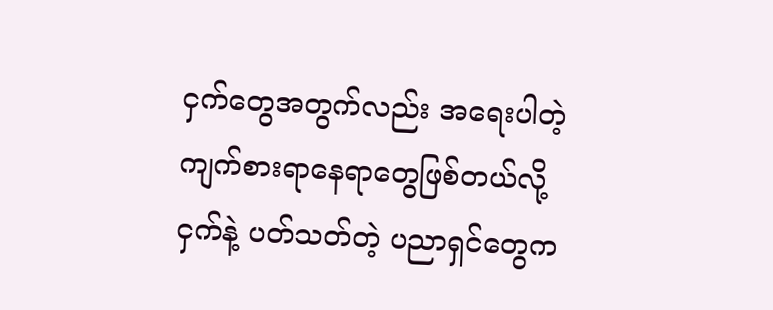ငှက်တွေအတွက်လည်း အရေးပါတဲ့ ကျက်စားရာနေရာတွေဖြစ်တယ်လို့ ငှက်နဲ့ ပတ်သတ်တဲ့ ပညာရှင်တွေက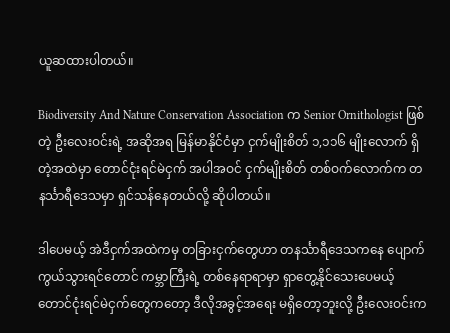ယူဆထားပါတယ်။

Biodiversity And Nature Conservation Association က Senior Ornithologist ဖြစ်တဲ့ ဦးလေးဝင်းရဲ့ အဆိုအရ မြန်မာနိုင်ငံမှာ ငှက်မျိုးစိတ် ၁,၁၁၆ မျိုးလောက် ရှိတဲ့အထဲမှာ တောင်ငုံးရင်မဲငှက် အပါအဝင် ငှက်မျိုးစိတ် တစ်ဝက်လောက်က တနင်္သာရီဒေသမှာ ရှင်သန်နေတယ်လို့ ဆိုပါတယ်။

ဒါပေမယ့် အဲဒီငှက်အထဲကမှ တခြားငှက်တွေဟာ တနင်္သာရီဒေသကနေ ပျောက်ကွယ်သွားရင်တောင် ကမ္ဘာကြီးရဲ့ တစ်နေရာရာမှာ ရှာတွေ့နိုင်သေးပေမယ့် တောင်ငုံးရင်မဲငှက်တွေကတော့ ဒီလိုအခွင့်အရေး မရှိတော့ဘူးလို့ ဦးလေးဝင်းက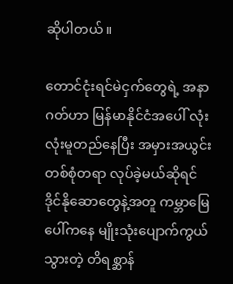ဆိုပါတယ်။

တောင်ငုံးရင်မဲငှက်တွေရဲ့ အနာဂတ်ဟာ မြန်မာနိုင်ငံအပေါ် လုံးလုံးမူတည်နေပြီး အမှားအယွင်း တစ်စုံတရာ လုပ်ခဲ့မယ်ဆိုရင် ဒိုင်နိုဆောတွေနဲ့အတူ ကမ္ဘာမြေပေါ်ကနေ မျိုးသုံးပျောက်ကွယ်သွားတဲ့ တိရစ္ဆာန်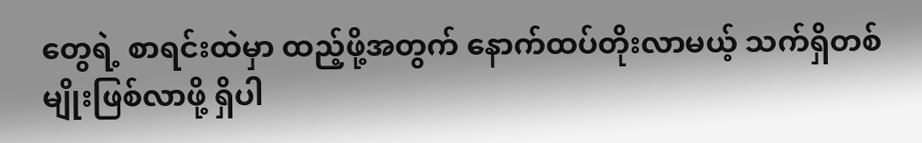တွေရဲ့ စာရင်းထဲမှာ ထည့်ဖို့အတွက် နောက်ထပ်တိုးလာမယ့် သက်ရှိတစ်မျိုးဖြစ်လာဖို့ ရှိပါ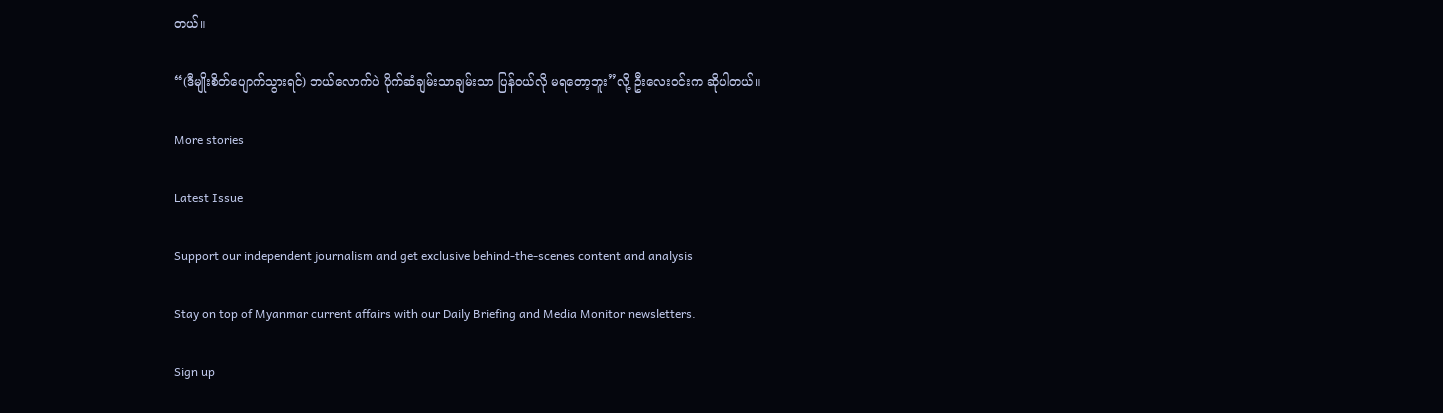တယ်။

“(ဒီမျိုးစိတ်ပျောက်သွားရင်) ဘယ်လောက်ပဲ ပိုက်ဆံချမ်းသာချမ်းသာ ပြန်ဝယ်လို မရတော့ဘူး”လို့ ဦးလေးဝင်းက ဆိုပါတယ်။

More stories

Latest Issue

Support our independent journalism and get exclusive behind-the-scenes content and analysis

Stay on top of Myanmar current affairs with our Daily Briefing and Media Monitor newsletters.

Sign up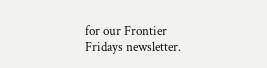for our Frontier Fridays newsletter.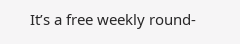It’s a free weekly round-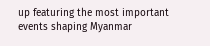up featuring the most important events shaping Myanmar